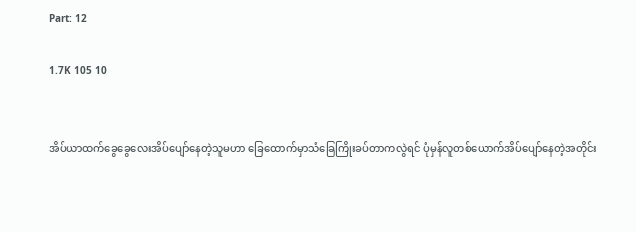Part: 12

1.7K 105 10


အိပ်ယာထက်ခွေခွေလေးအိပ်ပျော်နေတဲ့သူမဟာ ခြေထောက်မှာသံခြေကြိုးခပ်တာကလွဲရင် ပုံမှန်လူတစ်ယောက်အိပ်ပျော်နေတဲ့အတိုင်း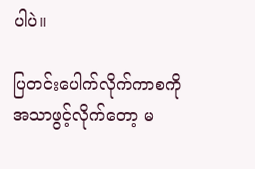ပါပဲ။

ပြတင်းပေါက်လိုက်ကာစကို အသာဖွင့်လိုက်တော့ မ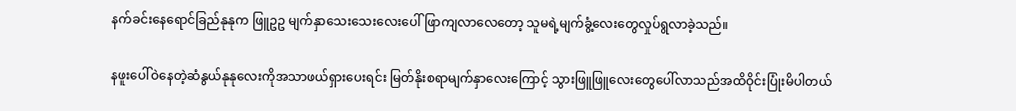နက်ခင်းနေရောင်ခြည်နုနုက ဖြူဥဥ မျက်နှာသေးသေးလေးပေါ်ဖြာကျလာလေတော့ သူမရဲ့မျက်ခွံ့လေးတွေလှုပ်ရွလာခဲ့သည်။

နဖူးပေါ်ဝဲနေတဲ့ဆံနွယ်နုနုလေးကိုအသာဖယ်ရှားပေးရင်း မြတ်နိုးစရာမျက်နှာလေးကြောင့် သွားဖြူဖြူလေးတွေပေါ်လာသည်အထိဝိုင်းပြုံးမိပါတယ်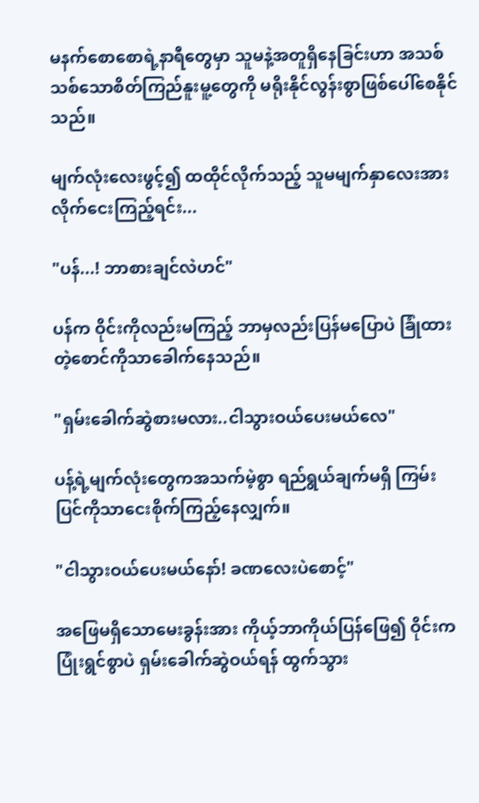မနက်စောစောရဲ့နာရီတွေမှာ သူမနဲ့အတူရှိနေခြင်းဟာ အသစ်သစ်သောစိတ်ကြည်နူးမူ့တွေကို မရိုးနိုင်လွန်းစွာဖြစ်ပေါ်စေနိုင်သည်။

မျက်လုံးလေးဖွင့်၍ ထထိုင်လိုက်သည့် သူမမျက်နှာလေးအား လိုက်ငေးကြည့်ရင်း...

"ပန်...! ဘာစားချင်လဲဟင်"

ပန်က ဝိုင်းကိုလည်းမကြည့် ဘာမှလည်းပြန်မပြောပဲ ခြုံထားတဲ့စောင်ကိုသာခေါက်နေသည်။

"ရှမ်းခေါက်ဆွဲစားမလား..ငါသွားဝယ်ပေးမယ်လေ"

ပန့်ရဲ့မျက်လုံးတွေကအသက်မဲ့စွာ ရည်ရွယ်ချက်မရှိ ကြမ်းပြင်ကိုသာငေးစိုက်ကြည့်နေလျှက်။

"ငါသွားဝယ်ပေးမယ်နော်! ခဏလေးပဲစောင့်"

အဖြေမရှိသောမေးခွန်းအား ကိုယ့်ဘာကိုယ်ပြန်ဖြေ၍ ဝိုင်းကပြုံးရွင်စွာပဲ ရှမ်းခေါက်ဆွဲဝယ်ရန် ထွက်သွား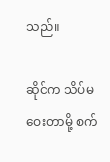သည်။

ဆိုင်က သိပ်မဝေးတာမို့ စက်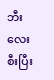ဘီးလေးစီးပြီး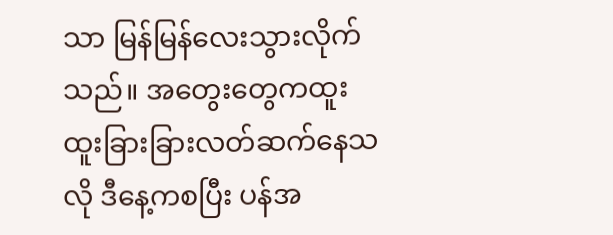သာ မြန်မြန်လေးသွားလိုက်သည်။ အတွေးတွေကထူးထူးခြားခြားလတ်ဆက်နေသလို ဒီနေ့ကစပြီး ပန်အ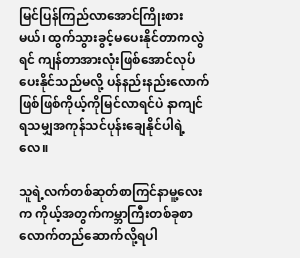မြင်ပြန်ကြည်လာအောင်ကြိုးစားမယ်၊ ထွက်သွားခွင့်မပေးနိုင်တာကလွဲရင် ကျန်တာအားလုံးဖြစ်အောင်လုပ်ပေးနိုင်သည်မလို့ ပန်နည်းနည်းလောက်ဖြစ်ဖြစ်ကိုယ့်ကိုမြင်လာရင်ပဲ နာကျင်ရသမျှအကုန်သင်ပုန်းချေနိုင်ပါရဲ့လေ။

သူရဲ့လက်တစ်ဆုတ်စာကြင်နာမူ့လေးက ကိုယ့်အတွက်ကမ္ဘာကြီးတစ်ခုစာလောက်တည်ဆောက်လို့ရပါ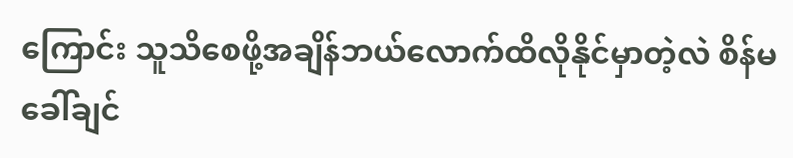ကြောင်း သူသိစေဖို့အချိန်ဘယ်လောက်ထိလိုနိုင်မှာတဲ့လဲ စိန်မခေါ်ချင်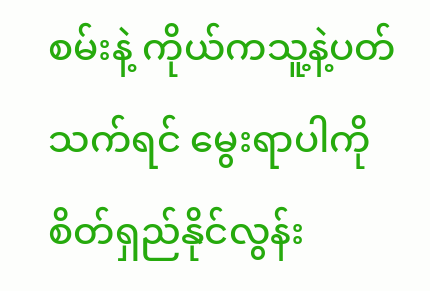စမ်းနဲ့ ကိုယ်ကသူ့နဲ့ပတ်သက်ရင် မွေးရာပါကိုစိတ်ရှည်နိုင်လွန်း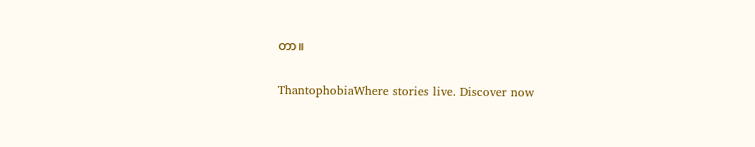တာ။

ThantophobiaWhere stories live. Discover now